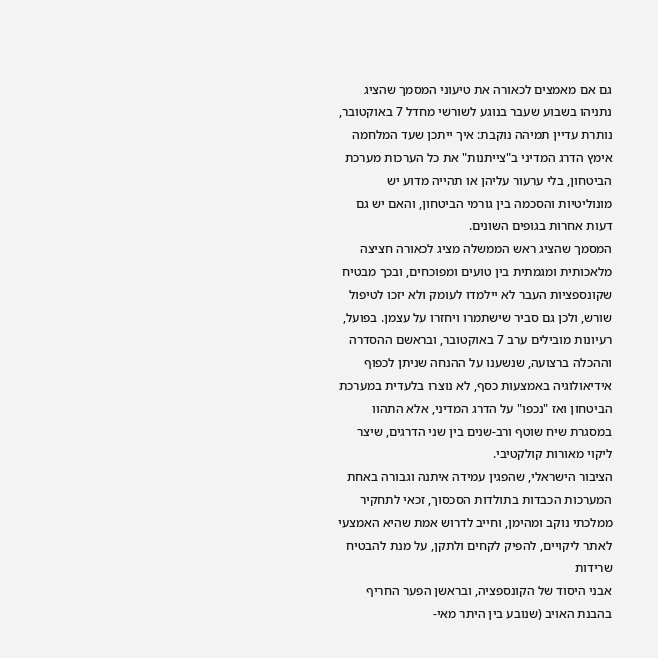גם אם מאמצים לכאורה את טיעוני המסמך שהציג נתניהו בשבוע שעבר בנוגע לשורשי מחדל 7 באוקטובר, נותרת עדיין תמיהה נוקבת: איך ייתכן שעד המלחמה אימץ הדרג המדיני ב"צייתנות" את כל הערכות מערכת הביטחון, בלי ערעור עליהן או תהייה מדוע יש מונוליטיות והסכמה בין גורמי הביטחון, והאם יש גם דעות אחרות בגופים השונים.
המסמך שהציג ראש הממשלה מציג לכאורה חציצה מלאכותית ומגמתית בין טועים ומפוכחים, ובכך מבטיח שקונספציות העבר לא יילמדו לעומק ולא יזכו לטיפול שורש, ולכן גם סביר שישתמרו ויחזרו על עצמן. בפועל, רעיונות מובילים ערב 7 באוקטובר, ובראשם ההסדרה וההכלה ברצועה, שנשענו על ההנחה שניתן לכפוף אידיאולוגיה באמצעות כסף, לא נוצרו בלעדית במערכת הביטחון ואז "נכפו" על הדרג המדיני, אלא התהוו במסגרת שיח שוטף ורב-שנים בין שני הדרגים, שיצר ליקוי מאורות קולקטיבי.
הציבור הישראלי, שהפגין עמידה איתנה וגבורה באחת המערכות הכבדות בתולדות הסכסוך, זכאי לתחקיר ממלכתי נוקב ומהימן, וחייב לדרוש אמת שהיא האמצעי לאתר ליקויים, להפיק לקחים ולתקן, על מנת להבטיח שרידות
אבני היסוד של הקונספציה, ובראשן הפער החריף בהבנת האויב (שנובע בין היתר מאי-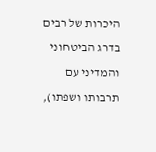היכרות של רבים בדרג הביטחוני והמדיני עם תרבותו ושפתו),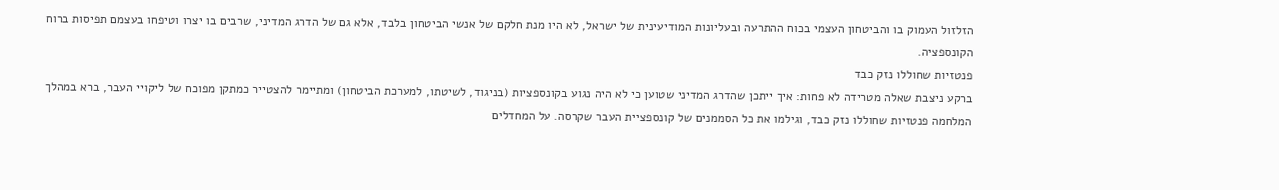הזלזול העמוק בו והביטחון העצמי בכוח ההתרעה ובעליונות המודיעינית של ישראל, לא היו מנת חלקם של אנשי הביטחון בלבד, אלא גם של הדרג המדיני, שרבים בו יצרו וטיפחו בעצמם תפיסות ברוח הקונספציה.
פנטזיות שחוללו נזק כבד
ברקע ניצבת שאלה מטרידה לא פחות: איך ייתכן שהדרג המדיני שטוען כי לא היה נגוע בקונספציות (בניגוד, לשיטתו, למערכת הביטחון) ומתיימר להצטייר כמתקן מפוכח של ליקויי העבר, ברא במהלך המלחמה פנטזיות שחוללו נזק כבד, וגילמו את כל הסממנים של קונספציית העבר שקרסה. על המחדלים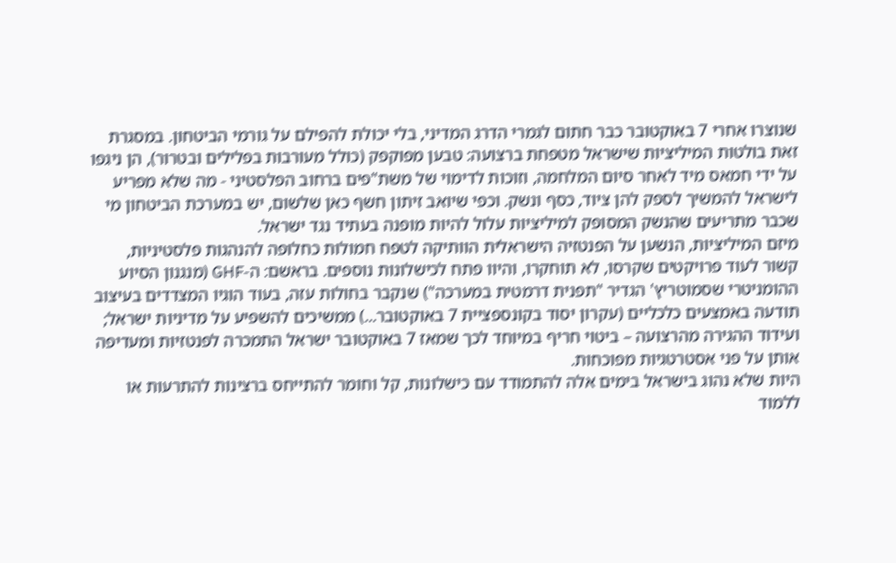שנוצרו אחרי 7 באוקטובר כבר חתום לגמרי הדרג המדיני, בלי יכולת להפילם על גורמי הביטחון. במסגרת זאת בולטות המיליציות שישראל מטפחת ברצועה: טבען מפוקפק (כולל מעורבות בפלילים ובטרור), הן ניגפו על ידי חמאס מיד לאחר סיום המלחמה, וזוכות לדימוי של משת"פים ברחוב הפלסטיני - מה שלא מפריע לישראל להמשיך לספק להן ציוד, כסף ונשק. וכפי שיואב זיתון חשף כאן שלשום, יש במערכת הביטחון מי שכבר מתריעים שהנשק המסופק למיליציות עלול להיות מופנה בעתיד נגד ישראל.
מיזם המיליציות, הנשען על הפנטזיה הישראלית הוותיקה לטפח חמולות כחלופה להנהגות פלסטיניות, קשור לעוד פרויקטים שקרסו, לא תוחקרו, והיוו פתח לכישלונות נוספים. בראשם: ה-GHF (מנגנון הסיוע ההומניטרי שסמוטריץ' הגדיר "תפנית דרמטית במערכה") שנקבר בחולות עזה, בעוד הוגיו המצדדים בעיצוב תודעה באמצעים כלכליים (עקרון יסוד בקונספציית 7 באוקטובר...) ממשיכים להשפיע על מדיניות ישראל; ועידוד ההגירה מהרצועה – ביטוי חריף במיוחד לכך שמאז 7 באוקטובר ישראל התמכרה לפנטזיות ומעדיפה אותן על פני אסטרטגיות מפוכחות.
היות שלא נהוג בישראל בימים אלה להתמודד עם כישלונות, קל וחומר להתייחס ברצינות להתרעות או ללמוד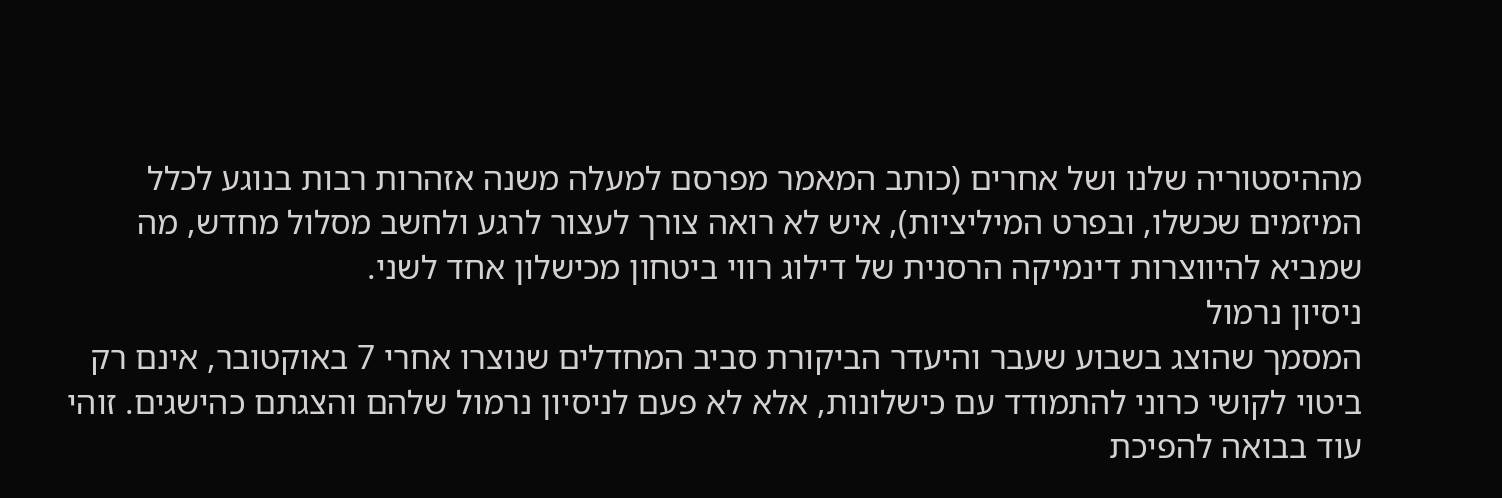מההיסטוריה שלנו ושל אחרים (כותב המאמר מפרסם למעלה משנה אזהרות רבות בנוגע לכלל המיזמים שכשלו, ובפרט המיליציות), איש לא רואה צורך לעצור לרגע ולחשב מסלול מחדש, מה שמביא להיווצרות דינמיקה הרסנית של דילוג רווי ביטחון מכישלון אחד לשני.
ניסיון נרמול
המסמך שהוצג בשבוע שעבר והיעדר הביקורת סביב המחדלים שנוצרו אחרי 7 באוקטובר, אינם רק ביטוי לקושי כרוני להתמודד עם כישלונות, אלא לא פעם לניסיון נרמול שלהם והצגתם כהישגים. זוהי עוד בבואה להפיכת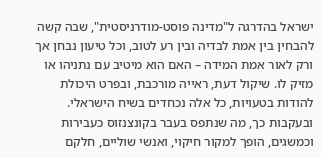ישראל בהדרגה ל"מדינה פוסט-מודרניסטית", שבה קשה להבחין בין אמת לבדיה ובין רע לטוב, וכל טיעון נבחן אך ורק לאור אמת המידה – האם הוא מיטיב עם נתניהו או מזיק לו. שיקול דעת, ראייה מורכבת, ובפרט היכולת להודות בטעויות, כל אלה נכחדים בשיח הישראלי. ובעקבות כך, מה שנתפס בעבר בקונצנזוס כעבירות וכמשגים, הופך למקור חיקוי, ואנשי שוליים, חלקם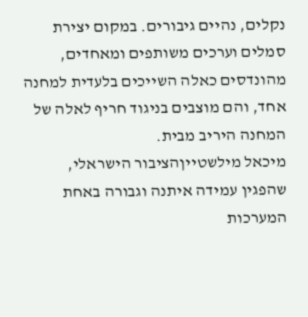נקלים, נהיים גיבורים. במקום יצירת סמלים וערכים משותפים ומאחדים, מהונדסים כאלה השייכים בלעדית למחנה אחד, והם מוצבים בניגוד חריף לאלה של המחנה היריב מבית.
מיכאל מילשטייןהציבור הישראלי, שהפגין עמידה איתנה וגבורה באחת המערכות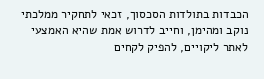הכבדות בתולדות הסכסוך, זכאי לתחקיר ממלכתי נוקב ומהימן, וחייב לדרוש אמת שהיא האמצעי לאתר ליקויים, להפיק לקחים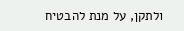ולתקן, על מנת להבטיח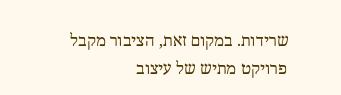שרידות. במקום זאת, הציבור מקבל פרויקט מתיש של עיצוב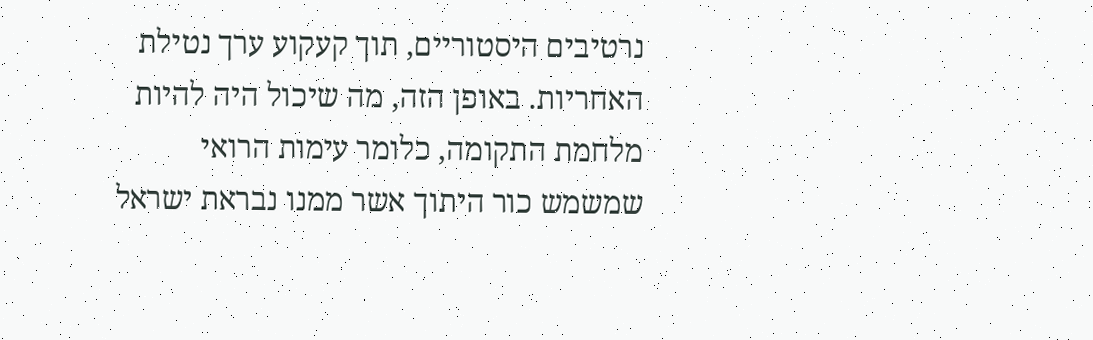נרטיבים היסטוריים, תוך קעקוע ערך נטילת האחריות. באופן הזה, מה שיכול היה להיות מלחמת התקומה, כלומר עימות הרואי שמשמש כור היתוך אשר ממנו נבראת ישראל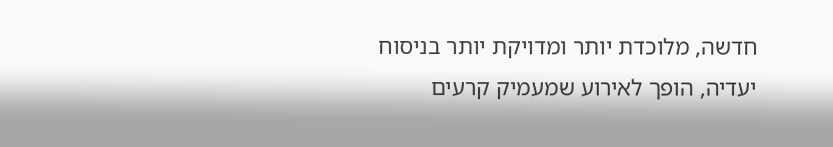חדשה, מלוכדת יותר ומדויקת יותר בניסוח יעדיה, הופך לאירוע שמעמיק קרעים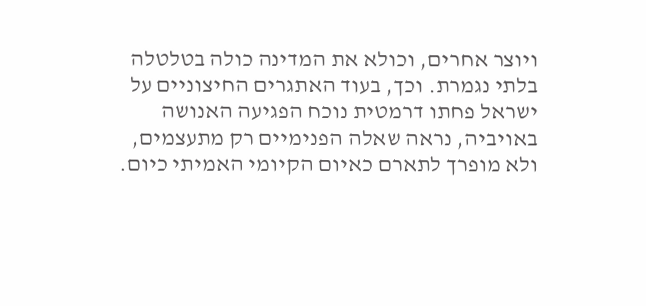ויוצר אחרים, וכולא את המדינה כולה בטלטלה בלתי נגמרת. וכך, בעוד האתגרים החיצוניים על ישראל פחתו דרמטית נוכח הפגיעה האנושה באויביה, נראה שאלה הפנימיים רק מתעצמים, ולא מופרך לתארם כאיום הקיומי האמיתי כיום.